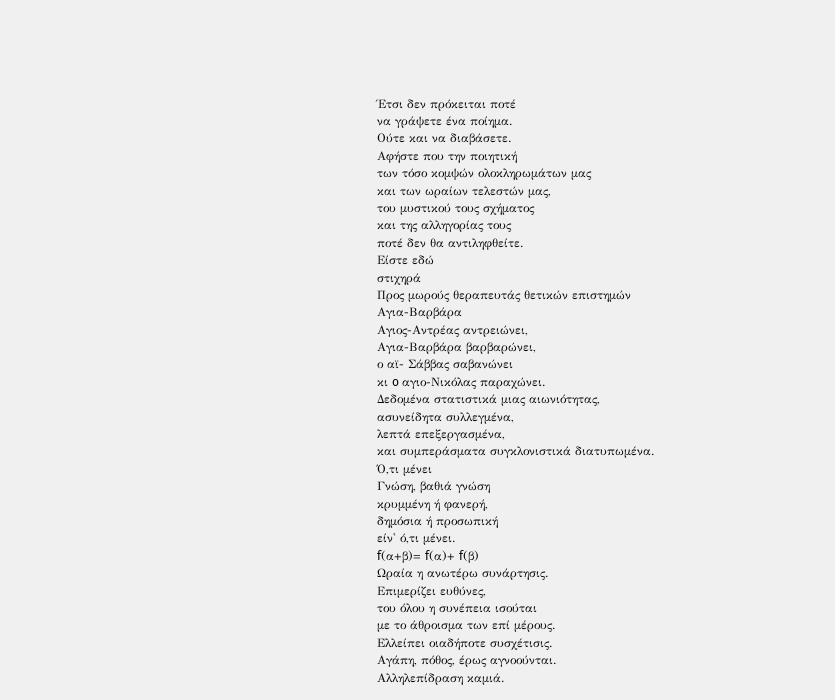Έτσι δεν πρόκειται ποτέ
να γράψετε ένα ποίημα.
Ούτε και να διαβάσετε.
Αφήστε που την ποιητική
των τόσο κομψών ολοκληρωμάτων μας
και των ωραίων τελεστών μας,
του μυστικού τους σχήματος
και της αλληγορίας τους
ποτέ δεν θα αντιληφθείτε.
Είστε εδώ
στιχηρά
Προς μωρούς θεραπευτάς θετικών επιστημών
Αγια-Βαρβάρα
Αγιος-Αντρέας αντρειώνει,
Αγια-Βαρβάρα βαρβαρώνει,
ο αϊ- Σάββας σαβανώνει
κι o αγιο-Νικόλας παραχώνει.
Δεδομένα στατιστικά μιας αιωνιότητας,
ασυνείδητα συλλεγμένα,
λεπτά επεξεργασμένα,
και συμπεράσματα συγκλονιστικά διατυπωμένα.
Ό,τι μένει
Γνώση, βαθιά γνώση
κρυμμένη ή φανερή,
δημόσια ή προσωπική
είν' ό,τι μένει.
f(α+β)= f(α)+ f(β)
Ωραία η ανωτέρω συνάρτησις.
Επιμερίζει ευθύνες,
του όλου η συνέπεια ισούται
με το άθροισμα των επί μέρους.
Ελλείπει οιαδήποτε συσχέτισις.
Αγάπη, πόθος, έρως αγνοούνται.
Αλληλεπίδραση καμιά.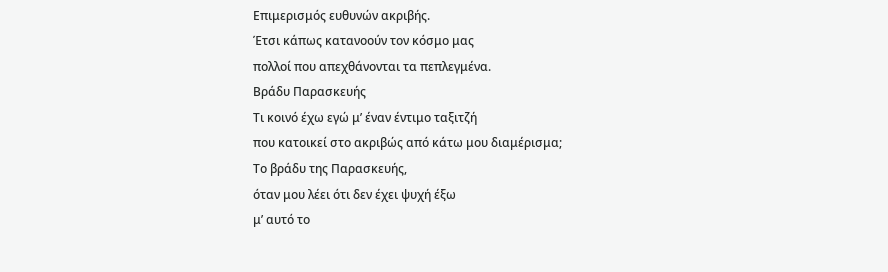Επιμερισμός ευθυνών ακριβής.
Έτσι κάπως κατανοούν τον κόσμο μας
πολλοί που απεχθάνονται τα πεπλεγμένα.
Bράδυ Παρασκευής
Τι κοινό έχω εγώ μ’ έναν έντιμο ταξιτζή
που κατοικεί στο ακριβώς από κάτω μου διαμέρισμα;
Το βράδυ της Παρασκευής,
όταν μου λέει ότι δεν έχει ψυχή έξω
μ’ αυτό το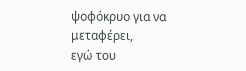ψoφόκρυο για να μεταφέρει,
εγώ του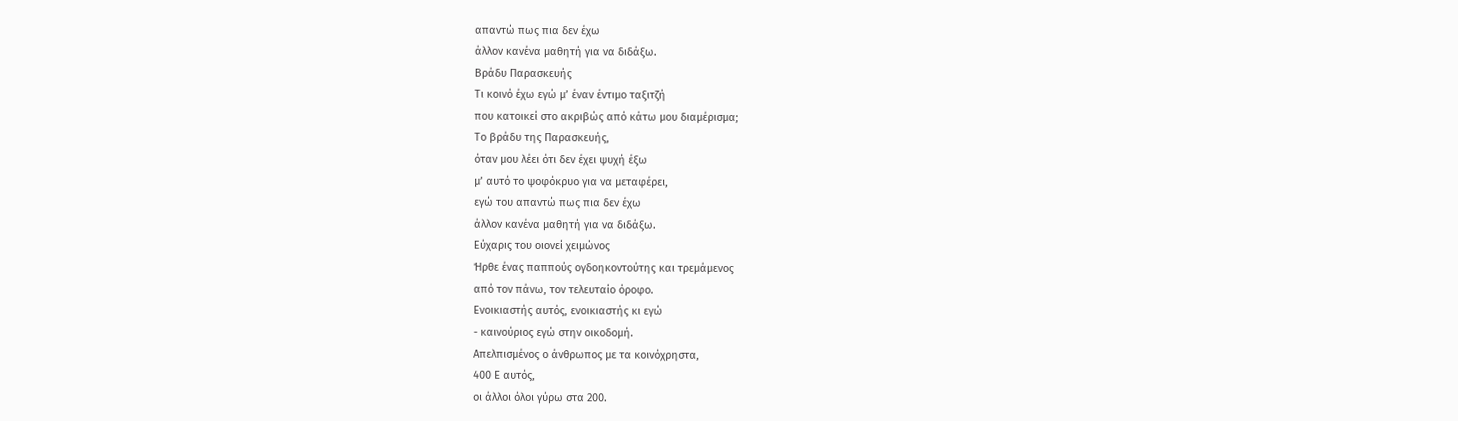απαντώ πως πια δεν έχω
άλλον κανένα μαθητή για να διδάξω.
Bράδυ Παρασκευής
Τι κοινό έχω εγώ μ’ έναν έντιμο ταξιτζή
που κατοικεί στο ακριβώς από κάτω μου διαμέρισμα;
Το βράδυ της Παρασκευής,
όταν μου λέει ότι δεν έχει ψυχή έξω
μ’ αυτό το ψoφόκρυο για να μεταφέρει,
εγώ του απαντώ πως πια δεν έχω
άλλον κανένα μαθητή για να διδάξω.
Εύχαρις του οιονεί χειμώνος
Ήρθε ένας παππούς ογδοηκοντούτης και τρεμάμενος
από τον πάνω, τον τελευταίο όροφο.
Ενοικιαστής αυτός, ενοικιαστής κι εγώ
- καινούριος εγώ στην οικοδομή.
Απελπισμένος ο άνθρωπος με τα κοινόχρηστα,
400 Ε αυτός,
οι άλλοι όλοι γύρω στα 200.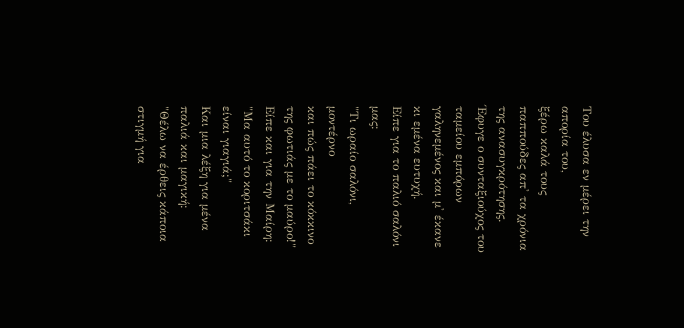Του έλυσα εν μέρει την απορία του,
ξέρω καλά τους παππούδες απ' τα χρόνια της ανασυγκρότησης.
Έφυγε ο συνταξιούχος του ταμείου εμπόρων
γαληνεμένος και μ' έκανε κι εμένα ευτυχή.
Είπε για το παλιό σαλόνι μας:
"Τι ωραίο σαλόνι, μοντέρνο
και πώς πάει το κόκκινο της φωτιάς με το μαύρο!"
Είπε και για την Μαίρη:
"Μα αυτό το κοριτσάκι είναι γιαγιά;"
Και μια λέξη για μένα παλιά και μαγική:
"Θέλω να έρθεις κάποια στιγμή για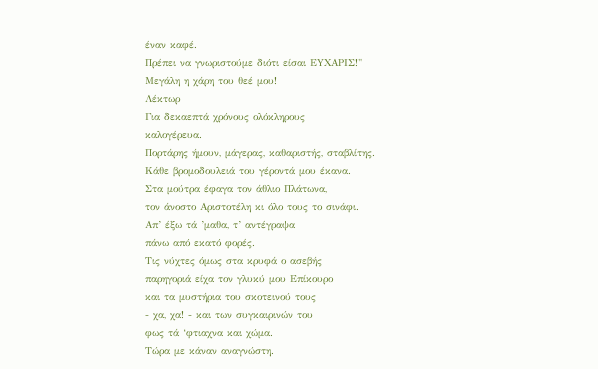έναν καφέ.
Πρέπει να γνωριστούμε διότι είσαι EYΧΑΡΙΣ!"
Μεγάλη η χάρη του θεέ μου!
Λέκτωρ
Για δεκαεπτά χρόνους ολόκληρους
καλογέρευα.
Πορτάρης ήμουν, μάγερας, καθαριστής, σταβλίτης.
Κάθε βρομοδουλειά του γέροντά μου έκανα.
Στα μούτρα έφαγα τον άθλιο Πλάτωνα,
τον άνοστο Αριστοτέλη κι όλο τους το σινάφι.
Απ’ έξω τά ’μαθα, τ’ αντέγραψα
πάνω από εκατό φορές.
Τις νύχτες όμως στα κρυφά ο ασεβής
παρηγοριά είχα τον γλυκύ μου Επίκουρο
και τα μυστήρια του σκοτεινού τους
- χα, χα! - και των συγκαιρινών του
φως τά ‘φτιαχνα και χώμα.
Τώρα με κάναν αναγνώστη.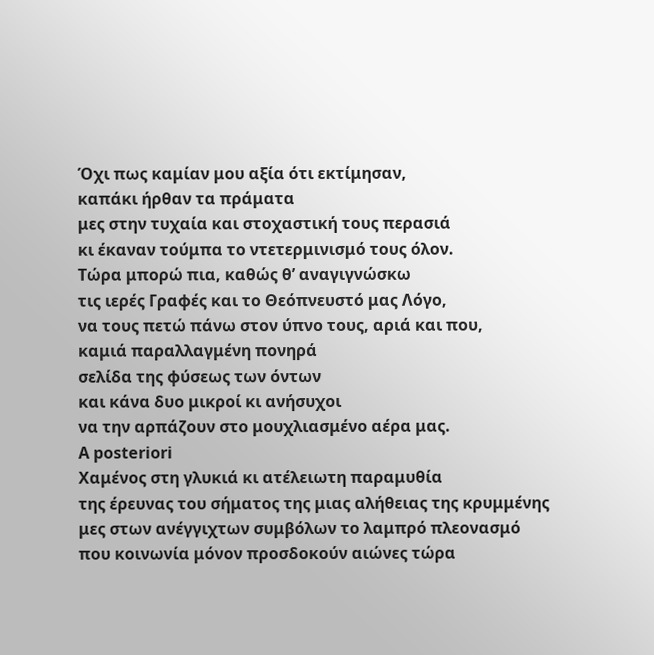Όχι πως καμίαν μου αξία ότι εκτίμησαν,
καπάκι ήρθαν τα πράματα
μες στην τυχαία και στοχαστική τους περασιά
κι έκαναν τούμπα το ντετερμινισμό τους όλον.
Τώρα μπορώ πια, καθώς θ’ αναγιγνώσκω
τις ιερές Γραφές και το Θεόπνευστό μας Λόγο,
να τους πετώ πάνω στον ύπνο τους, αριά και που,
καμιά παραλλαγμένη πονηρά
σελίδα της φύσεως των όντων
και κάνα δυο μικροί κι ανήσυχοι
να την αρπάζουν στο μουχλιασμένο αέρα μας.
A posteriori
Χαμένος στη γλυκιά κι ατέλειωτη παραμυθία
της έρευνας του σήματος της μιας αλήθειας της κρυμμένης
μες στων ανέγγιχτων συμβόλων το λαμπρό πλεονασμό
που κοινωνία μόνον προσδοκούν αιώνες τώρα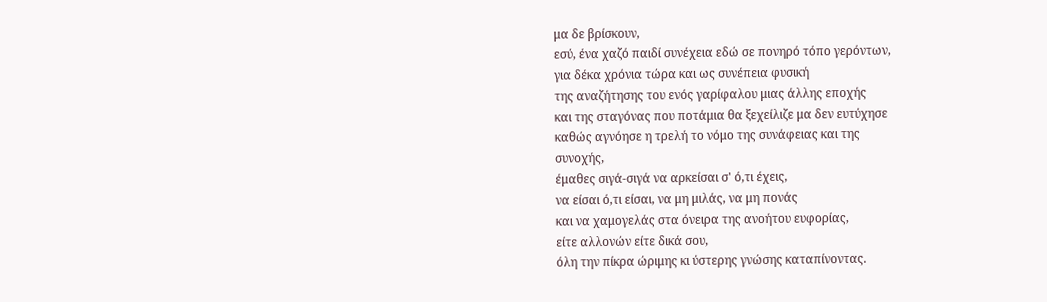μα δε βρίσκουν,
εσύ, ένα χαζό παιδί συνέχεια εδώ σε πονηρό τόπο γερόντων,
για δέκα χρόνια τώρα και ως συνέπεια φυσική
της αναζήτησης του ενός γαρίφαλου μιας άλλης εποχής
και της σταγόνας που ποτάμια θα ξεχείλιζε μα δεν ευτύχησε
καθώς αγνόησε η τρελή το νόμο της συνάφειας και της
συνοχής,
έμαθες σιγά-σιγά να αρκείσαι σ' ό,τι έχεις,
να είσαι ό,τι είσαι, να μη μιλάς, να μη πονάς
και να χαμογελάς στα όνειρα της ανοήτου ευφορίας,
είτε αλλονών είτε δικά σου,
όλη την πίκρα ώριμης κι ύστερης γνώσης καταπίνοντας.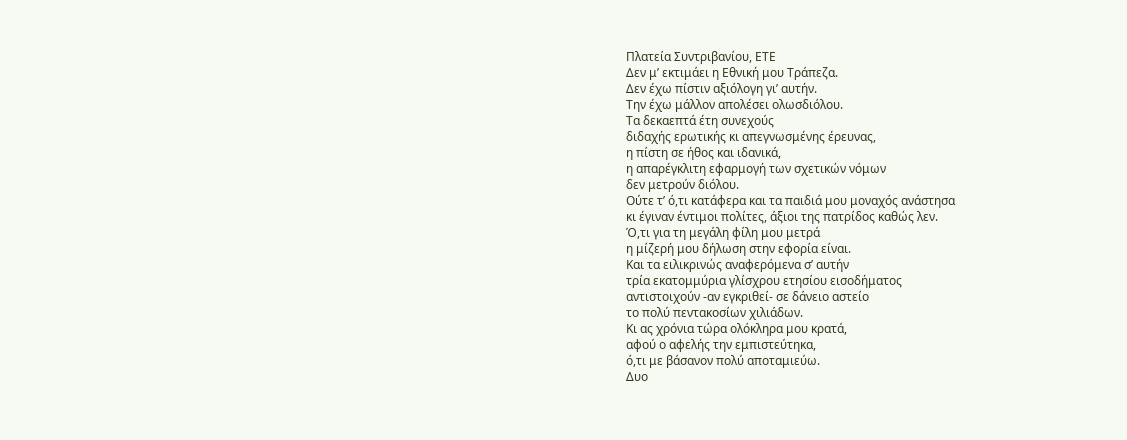Πλατεία Συντριβανίου, ΕΤΕ
Δεν μ’ εκτιμάει η Εθνική μου Τράπεζα.
Δεν έχω πίστιν αξιόλογη γι’ αυτήν.
Την έχω μάλλον απολέσει ολωσδιόλου.
Τα δεκαεπτά έτη συνεχούς
διδαχής ερωτικής κι απεγνωσμένης έρευνας,
η πίστη σε ήθος και ιδανικά,
η απαρέγκλιτη εφαρμογή των σχετικών νόμων
δεν μετρούν διόλου.
Ούτε τ’ ό,τι κατάφερα και τα παιδιά μου μοναχός ανάστησα
κι έγιναν έντιμοι πολίτες, άξιοι της πατρίδος καθώς λεν.
Ό,τι για τη μεγάλη φίλη μου μετρά
η μίζερή μου δήλωση στην εφορία είναι.
Και τα ειλικρινώς αναφερόμενα σ’ αυτήν
τρία εκατομμύρια γλίσχρου ετησίου εισοδήματος
αντιστοιχούν -αν εγκριθεί- σε δάνειο αστείο
το πολύ πεντακοσίων χιλιάδων.
Κι ας χρόνια τώρα ολόκληρα μου κρατά,
αφού ο αφελής την εμπιστεύτηκα,
ό,τι με βάσανον πολύ αποταμιεύω.
Δυο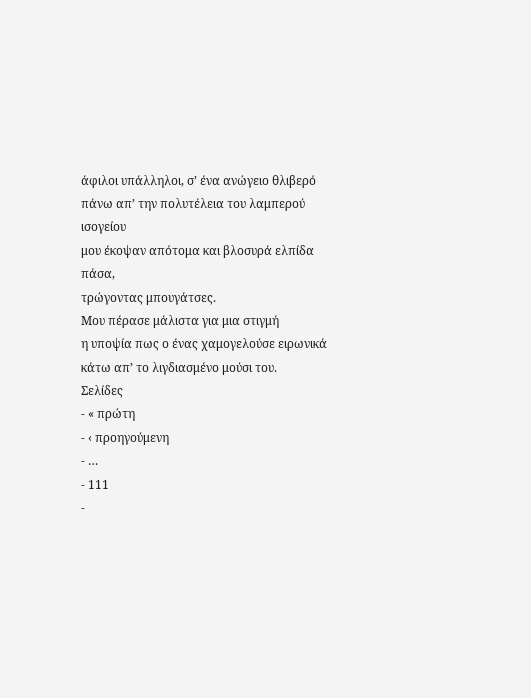άφιλοι υπάλληλοι, σ’ ένα ανώγειο θλιβερό
πάνω απ’ την πολυτέλεια του λαμπερού ισογείου
μου έκοψαν απότομα και βλοσυρά ελπίδα πάσα,
τρώγοντας μπουγάτσες.
Μου πέρασε μάλιστα για μια στιγμή
η υποψία πως ο ένας χαμογελούσε ειρωνικά
κάτω απ’ το λιγδιασμένο μούσι του.
Σελίδες
- « πρώτη
- ‹ προηγούμενη
- …
- 111
-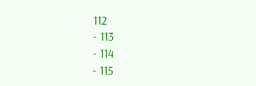112
- 113
- 114
- 115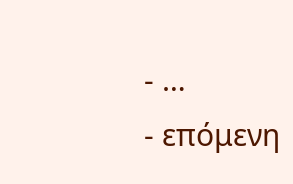- …
- επόμενη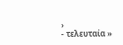›
- τελευταία »